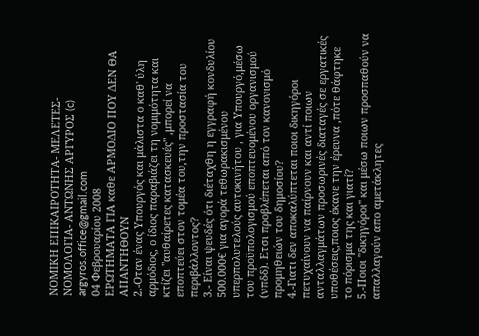ΝΟΜΙΚΗ ΕΠΙΚΑΙΡΟΤΗΤΑ- ΜΕΛΕΤΕΣ-ΝΟΜΟΛΟΓΙΑ- ΑΝΤΩΝΗΣ ΑΡΓΥΡΟΣ (c) argyros.office@gmail.com
04 Φεβρουαρίου 2008
ΕΡΩΤΗΜΑΤΑ ΓΙΑ καθε ΑΡΜΟΔΙΟ ΠΟΥ ΔΕΝ ΘΑ ΑΠΑΝΤΗΘΟΥΝ
2.-Οταν ένας Υπουργός και μάλιστα ο καθ' ύλη αρμόδιος, ο ίδιος παραβιάζει τη νομιμότητα και κτίζει "αυθαίρετες κατασκευές" ,μπορεί να εποπτεύει στον τομέα του,την προστασία του περιβάλλοντος?
3.- Είναι ψευδές ότι διέταχθη η εγγραφή κονδυλίου 500.000€ για αγορά τεθωρακισμένου υπερπολυτελούς αυτοκινήτου , για Υπουργό,μέσω του προϋπολογισμού εποπτευομένου οργανισμού (νπδδ). Ετσι προβλέπεται από τον κανονισμό προμηθειών του δημοσίου?
4.-Γιατι δεν αποκαλύπτεται ποιοι δικηγόροι πετυχαίνουν να παίρνουν και αντί ποιων ανταλλαγμάτων προσωρινές διαταγές σε εργατικές υποθέσεις,ποιος έκανε την έρευνα ,πότε θάφτηκε το πόρισμα της και γιατί?
5.-Ποιοι "δικηγόροι" και μέσω ποιων προσπαθούν να απαλλαγούν απο αμετάκλητες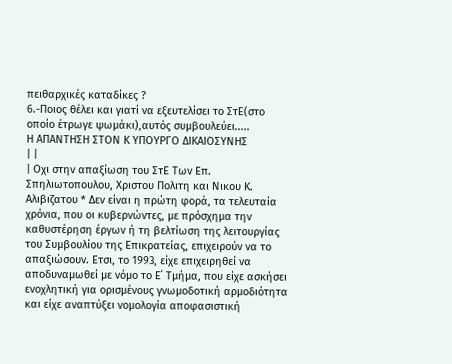πειθαρχικές καταδίκες ?
6.-Ποιος θέλει και γιατί να εξευτελίσει το ΣτΕ(στο οποίο έτρωγε ψωμάκι),αυτός συμβουλεύει.....
Η ΑΠΑΝΤΗΣΗ ΣΤΟΝ Κ ΥΠΟΥΡΓΟ ΔΙΚΑΙΟΣΥΝΗΣ
| |
| Οχι στην απαξίωση του ΣτΕ Των Επ. Σπηλιωτοπουλου, Χριστου Πολιτη και Νικου Κ. Αλιβιζατου * Δεν είναι η πρώτη φορά, τα τελευταία χρόνια, που οι κυβερνώντες, με πρόσχημα την καθυστέρηση έργων ή τη βελτίωση της λειτουργίας του Συμβουλίου της Επικρατείας, επιχειρούν να το απαξιώσουν. Ετσι, το 1993, είχε επιχειρηθεί να αποδυναμωθεί με νόμο το Ε΄ Τμήμα, που είχε ασκήσει ενοχλητική για ορισμένους γνωμοδοτική αρμοδιότητα και είχε αναπτύξει νομολογία αποφασιστική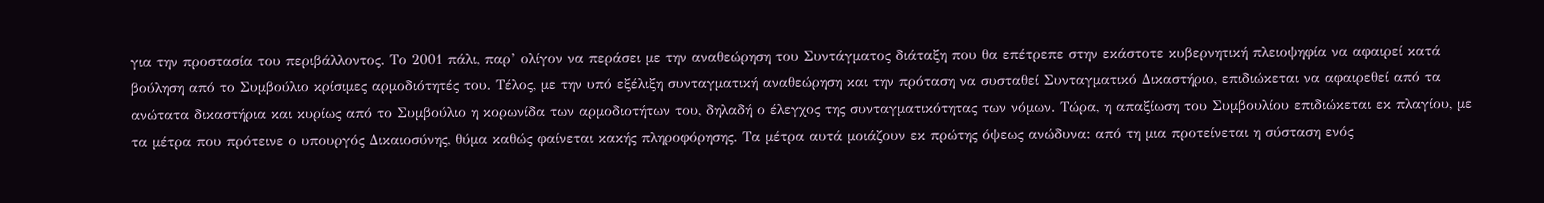για την προστασία του περιβάλλοντος. Το 2001 πάλι, παρ’ ολίγον να περάσει με την αναθεώρηση του Συντάγματος διάταξη που θα επέτρεπε στην εκάστοτε κυβερνητική πλειοψηφία να αφαιρεί κατά βούληση από το Συμβούλιο κρίσιμες αρμοδιότητές του. Τέλος, με την υπό εξέλιξη συνταγματική αναθεώρηση και την πρόταση να συσταθεί Συνταγματικό Δικαστήριο, επιδιώκεται να αφαιρεθεί από τα ανώτατα δικαστήρια και κυρίως από το Συμβούλιο η κορωνίδα των αρμοδιοτήτων του, δηλαδή ο έλεγχος της συνταγματικότητας των νόμων. Τώρα, η απαξίωση του Συμβουλίου επιδιώκεται εκ πλαγίου, με τα μέτρα που πρότεινε ο υπουργός Δικαιοσύνης, θύμα καθώς φαίνεται κακής πληροφόρησης. Τα μέτρα αυτά μοιάζουν εκ πρώτης όψεως ανώδυνα: από τη μια προτείνεται η σύσταση ενός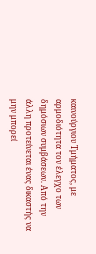καινούργιου Τμήματος, με αρμοδιότητα τον έλεγχο των δημόσιων συμβάσεων. Από την άλλη προτείνεται ένας δικαστής να μην μπορεί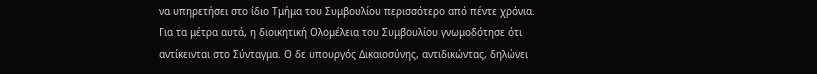να υπηρετήσει στο ίδιο Τμήμα του Συμβουλίου περισσότερο από πέντε χρόνια. Για τα μέτρα αυτά, η διοικητική Ολομέλεια του Συμβουλίου γνωμοδότησε ότι αντίκεινται στο Σύνταγμα. Ο δε υπουργός Δικαιοσύνης, αντιδικώντας, δηλώνει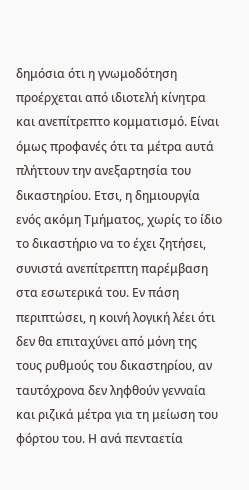δημόσια ότι η γνωμοδότηση προέρχεται από ιδιοτελή κίνητρα και ανεπίτρεπτο κομματισμό. Είναι όμως προφανές ότι τα μέτρα αυτά πλήττουν την ανεξαρτησία του δικαστηρίου. Ετσι, η δημιουργία ενός ακόμη Τμήματος, χωρίς το ίδιο το δικαστήριο να το έχει ζητήσει, συνιστά ανεπίτρεπτη παρέμβαση στα εσωτερικά του. Εν πάση περιπτώσει, η κοινή λογική λέει ότι δεν θα επιταχύνει από μόνη της τους ρυθμούς του δικαστηρίου, αν ταυτόχρονα δεν ληφθούν γενναία και ριζικά μέτρα για τη μείωση του φόρτου του. Η ανά πενταετία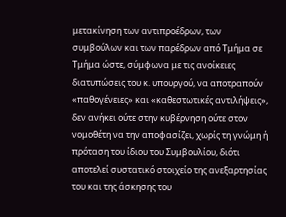μετακίνηση των αντιπροέδρων, των συμβούλων και των παρέδρων από Τμήμα σε Τμήμα ώστε, σύμφωνα με τις ανοίκειες διατυπώσεις του κ. υπουργού, να αποτραπούν «παθογένειες» και «καθεστωτικές αντιλήψεις», δεν ανήκει ούτε στην κυβέρνηση ούτε στον νομοθέτη να την αποφασίζει, χωρίς τη γνώμη ή πρόταση του ίδιου του Συμβουλίου, διότι αποτελεί συστατικό στοιχείο της ανεξαρτησίας του και της άσκησης του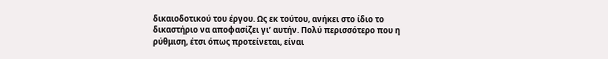δικαιοδοτικού του έργου. Ως εκ τούτου, ανήκει στο ίδιο το δικαστήριο να αποφασίζει γι’ αυτήν. Πολύ περισσότερο που η ρύθμιση, έτσι όπως προτείνεται, είναι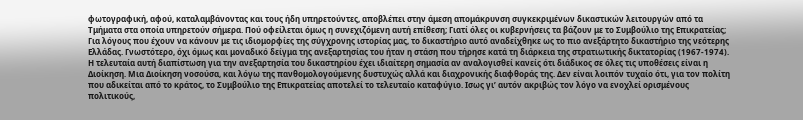φωτογραφική, αφού, καταλαμβάνοντας και τους ήδη υπηρετούντες, αποβλέπει στην άμεση απομάκρυνση συγκεκριμένων δικαστικών λειτουργών από τα Τμήματα στα οποία υπηρετούν σήμερα. Πού οφείλεται όμως η συνεχιζόμενη αυτή επίθεση; Γιατί όλες οι κυβερνήσεις τα βάζουν με το Συμβούλιο της Επικρατείας; Για λόγους που έχουν να κάνουν με τις ιδιομορφίες της σύγχρονης ιστορίας μας, το δικαστήριο αυτό αναδείχθηκε ως το πιο ανεξάρτητο δικαστήριο της νεότερης Ελλάδας. Γνωστότερο, όχι όμως και μοναδικό δείγμα της ανεξαρτησίας του ήταν η στάση που τήρησε κατά τη διάρκεια της στρατιωτικής δικτατορίας (1967-1974). Η τελευταία αυτή διαπίστωση για την ανεξαρτησία του δικαστηρίου έχει ιδιαίτερη σημασία αν αναλογισθεί κανείς ότι διάδικος σε όλες τις υποθέσεις είναι η Διοίκηση. Μια Διοίκηση νοσούσα, και λόγω της πανθομολογούμενης δυστυχώς αλλά και διαχρονικής διαφθοράς της. Δεν είναι λοιπόν τυχαίο ότι, για τον πολίτη που αδικείται από το κράτος, το Συμβούλιο της Επικρατείας αποτελεί το τελευταίο καταφύγιο. Ισως γι’ αυτόν ακριβώς τον λόγο να ενοχλεί ορισμένους πολιτικούς,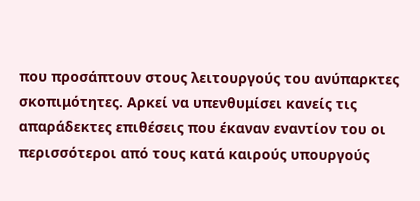που προσάπτουν στους λειτουργούς του ανύπαρκτες σκοπιμότητες. Αρκεί να υπενθυμίσει κανείς τις απαράδεκτες επιθέσεις που έκαναν εναντίον του οι περισσότεροι από τους κατά καιρούς υπουργούς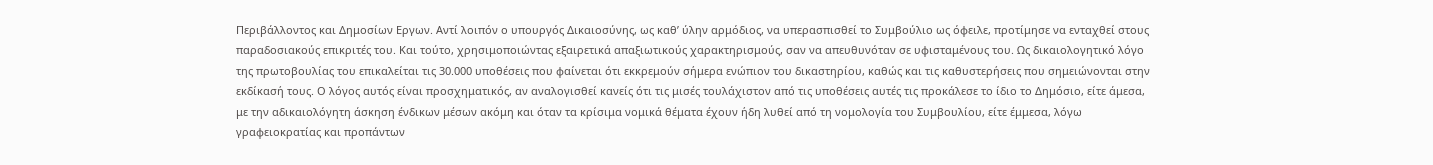Περιβάλλοντος και Δημοσίων Εργων. Αντί λοιπόν ο υπουργός Δικαιοσύνης, ως καθ’ ύλην αρμόδιος, να υπερασπισθεί το Συμβούλιο ως όφειλε, προτίμησε να ενταχθεί στους παραδοσιακούς επικριτές του. Και τούτο, χρησιμοποιώντας εξαιρετικά απαξιωτικούς χαρακτηρισμούς, σαν να απευθυνόταν σε υφισταμένους του. Ως δικαιολογητικό λόγο της πρωτοβουλίας του επικαλείται τις 30.000 υποθέσεις που φαίνεται ότι εκκρεμούν σήμερα ενώπιον του δικαστηρίου, καθώς και τις καθυστερήσεις που σημειώνονται στην εκδίκασή τους. Ο λόγος αυτός είναι προσχηματικός, αν αναλογισθεί κανείς ότι τις μισές τουλάχιστον από τις υποθέσεις αυτές τις προκάλεσε το ίδιο το Δημόσιο, είτε άμεσα, με την αδικαιολόγητη άσκηση ένδικων μέσων ακόμη και όταν τα κρίσιμα νομικά θέματα έχουν ήδη λυθεί από τη νομολογία του Συμβουλίου, είτε έμμεσα, λόγω γραφειοκρατίας και προπάντων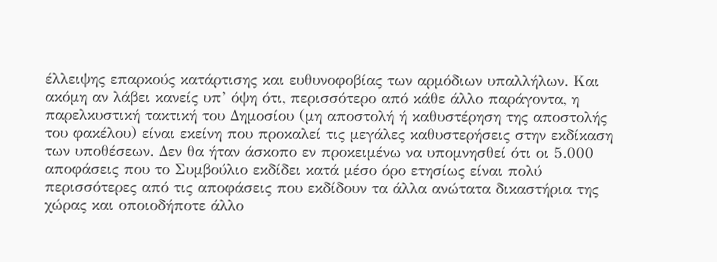έλλειψης επαρκούς κατάρτισης και ευθυνοφοβίας των αρμόδιων υπαλλήλων. Και ακόμη αν λάβει κανείς υπ’ όψη ότι, περισσότερο από κάθε άλλο παράγοντα, η παρελκυστική τακτική του Δημοσίου (μη αποστολή ή καθυστέρηση της αποστολής του φακέλου) είναι εκείνη που προκαλεί τις μεγάλες καθυστερήσεις στην εκδίκαση των υποθέσεων. Δεν θα ήταν άσκοπο εν προκειμένω να υπομνησθεί ότι οι 5.000 αποφάσεις που το Συμβούλιο εκδίδει κατά μέσο όρο ετησίως είναι πολύ περισσότερες από τις αποφάσεις που εκδίδουν τα άλλα ανώτατα δικαστήρια της χώρας και οποιοδήποτε άλλο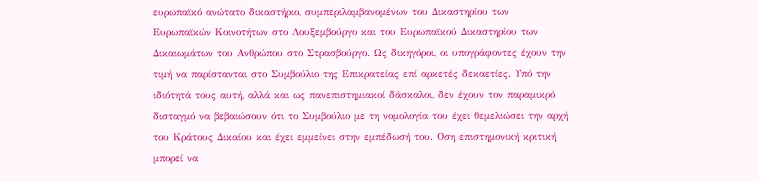ευρωπαϊκό ανώτατο δικαστήριο, συμπεριλαμβανομένων του Δικαστηρίου των Ευρωπαϊκών Κοινοτήτων στο Λουξεμβούργο και του Ευρωπαϊκού Δικαστηρίου των Δικαιωμάτων του Ανθρώπου στο Στρασβούργο. Ως δικηγόροι, οι υπογράφοντες έχουν την τιμή να παρίστανται στο Συμβούλιο της Επικρατείας επί αρκετές δεκαετίες. Υπό την ιδιότητά τους αυτή, αλλά και ως πανεπιστημιακοί δάσκαλοι, δεν έχουν τον παραμικρό δισταγμό να βεβαιώσουν ότι το Συμβούλιο με τη νομολογία του έχει θεμελιώσει την αρχή του Κράτους Δικαίου και έχει εμμείνει στην εμπέδωσή του. Οση επιστημονική κριτική μπορεί να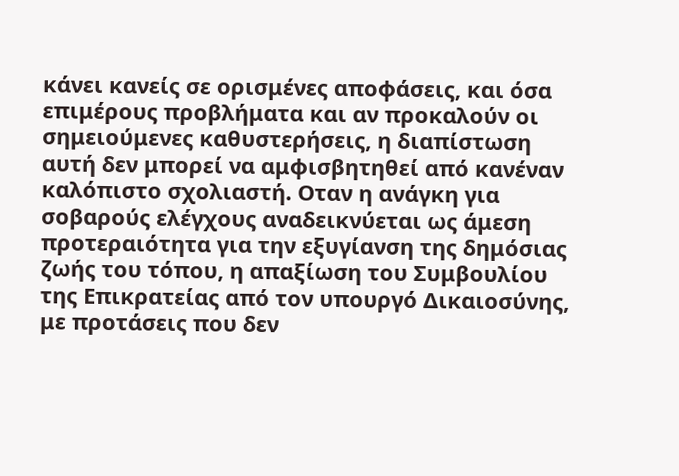κάνει κανείς σε ορισμένες αποφάσεις, και όσα επιμέρους προβλήματα και αν προκαλούν οι σημειούμενες καθυστερήσεις, η διαπίστωση αυτή δεν μπορεί να αμφισβητηθεί από κανέναν καλόπιστο σχολιαστή. Οταν η ανάγκη για σοβαρούς ελέγχους αναδεικνύεται ως άμεση προτεραιότητα για την εξυγίανση της δημόσιας ζωής του τόπου, η απαξίωση του Συμβουλίου της Επικρατείας από τον υπουργό Δικαιοσύνης, με προτάσεις που δεν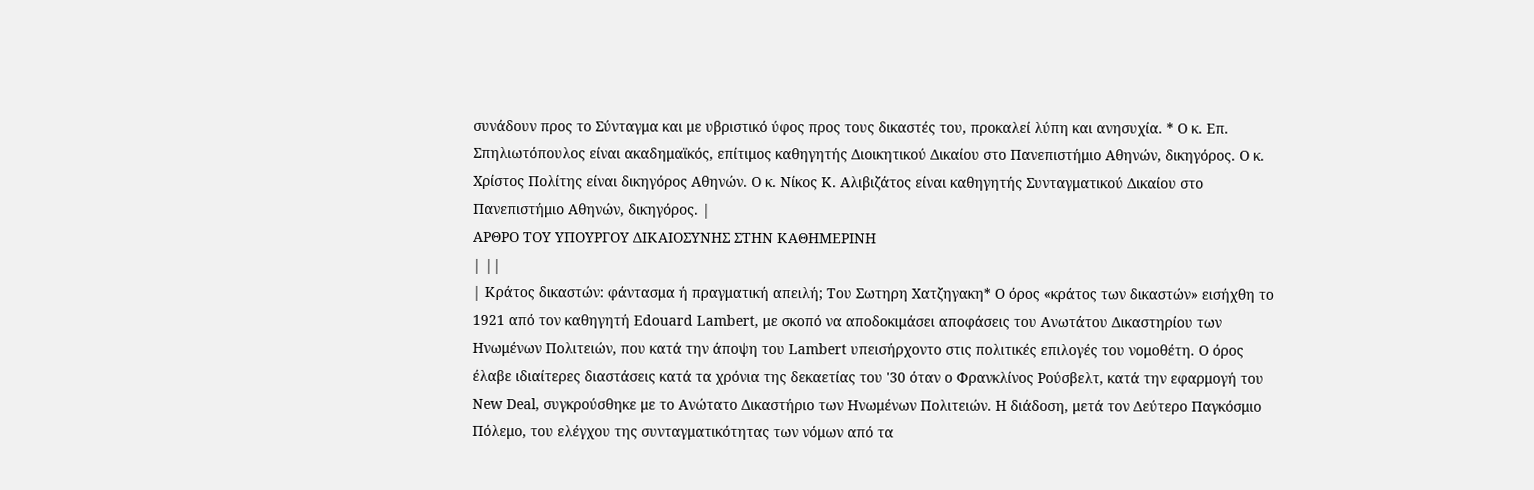συνάδουν προς το Σύνταγμα και με υβριστικό ύφος προς τους δικαστές του, προκαλεί λύπη και ανησυχία. * Ο κ. Επ. Σπηλιωτόπουλος είναι ακαδημαϊκός, επίτιμος καθηγητής Διοικητικού Δικαίου στο Πανεπιστήμιο Αθηνών, δικηγόρος. Ο κ. Χρίστος Πολίτης είναι δικηγόρος Αθηνών. Ο κ. Νίκος Κ. Αλιβιζάτος είναι καθηγητής Συνταγματικού Δικαίου στο Πανεπιστήμιο Αθηνών, δικηγόρος. |
ΑΡΘΡΟ ΤΟΥ ΥΠΟΥΡΓΟΥ ΔΙΚΑΙΟΣΥΝΗΣ ΣΤΗΝ ΚΑΘΗΜΕΡΙΝΗ
| ||
| Κράτος δικαστών: φάντασμα ή πραγματική απειλή; Του Σωτηρη Χατζηγακη* Ο όρος «κράτος των δικαστών» εισήχθη το 1921 από τον καθηγητή Edouard Lambert, με σκοπό να αποδοκιμάσει αποφάσεις του Ανωτάτου Δικαστηρίου των Ηνωμένων Πολιτειών, που κατά την άποψη του Lambert υπεισήρχοντο στις πολιτικές επιλογές του νομοθέτη. Ο όρος έλαβε ιδιαίτερες διαστάσεις κατά τα χρόνια της δεκαετίας του '30 όταν ο Φρανκλίνος Ρούσβελτ, κατά την εφαρμογή του New Deal, συγκρούσθηκε με το Ανώτατο Δικαστήριο των Ηνωμένων Πολιτειών. Η διάδοση, μετά τον Δεύτερο Παγκόσμιο Πόλεμο, του ελέγχου της συνταγματικότητας των νόμων από τα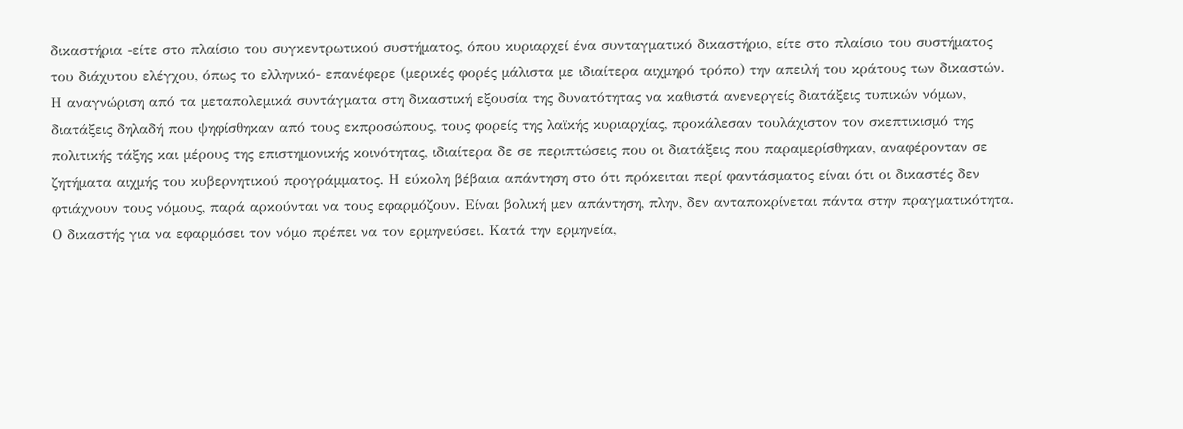δικαστήρια -είτε στο πλαίσιο του συγκεντρωτικού συστήματος, όπου κυριαρχεί ένα συνταγματικό δικαστήριο, είτε στο πλαίσιο του συστήματος του διάχυτου ελέγχου, όπως το ελληνικό- επανέφερε (μερικές φορές μάλιστα με ιδιαίτερα αιχμηρό τρόπο) την απειλή του κράτους των δικαστών. Η αναγνώριση από τα μεταπολεμικά συντάγματα στη δικαστική εξουσία της δυνατότητας να καθιστά ανενεργείς διατάξεις τυπικών νόμων, διατάξεις δηλαδή που ψηφίσθηκαν από τους εκπροσώπους, τους φορείς της λαϊκής κυριαρχίας, προκάλεσαν τουλάχιστον τον σκεπτικισμό της πολιτικής τάξης και μέρους της επιστημονικής κοινότητας, ιδιαίτερα δε σε περιπτώσεις που οι διατάξεις που παραμερίσθηκαν, αναφέρονταν σε ζητήματα αιχμής του κυβερνητικού προγράμματος. Η εύκολη βέβαια απάντηση στο ότι πρόκειται περί φαντάσματος είναι ότι οι δικαστές δεν φτιάχνουν τους νόμους, παρά αρκούνται να τους εφαρμόζουν. Είναι βολική μεν απάντηση, πλην, δεν ανταποκρίνεται πάντα στην πραγματικότητα. Ο δικαστής για να εφαρμόσει τον νόμο πρέπει να τον ερμηνεύσει. Κατά την ερμηνεία,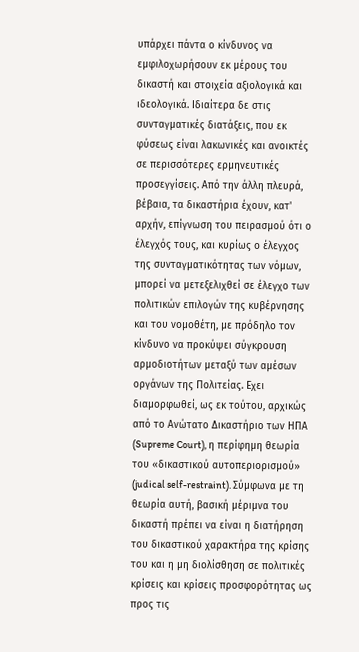υπάρχει πάντα ο κίνδυνος να εμφιλοχωρήσουν εκ μέρους του δικαστή και στοιχεία αξιολογικά και ιδεολογικά. Ιδιαίτερα δε στις συνταγματικές διατάξεις, που εκ φύσεως είναι λακωνικές και ανοικτές σε περισσότερες ερμηνευτικές προσεγγίσεις. Από την άλλη πλευρά, βέβαια, τα δικαστήρια έχουν, κατ' αρχήν, επίγνωση του πειρασμού ότι ο έλεγχός τους, και κυρίως ο έλεγχος της συνταγματικότητας των νόμων, μπορεί να μετεξελιχθεί σε έλεγχο των πολιτικών επιλογών της κυβέρνησης και του νομοθέτη, με πρόδηλο τον κίνδυνο να προκύψει σύγκρουση αρμοδιοτήτων μεταξύ των αμέσων οργάνων της Πολιτείας. Εχει διαμορφωθεί, ως εκ τούτου, αρχικώς από το Ανώτατο Δικαστήριο των ΗΠΑ (Supreme Court), η περίφημη θεωρία του «δικαστικού αυτοπεριορισμού» (judical self-restraint). Σύμφωνα με τη θεωρία αυτή, βασική μέριμνα του δικαστή πρέπει να είναι η διατήρηση του δικαστικού χαρακτήρα της κρίσης του και η μη διολίσθηση σε πολιτικές κρίσεις και κρίσεις προσφορότητας ως προς τις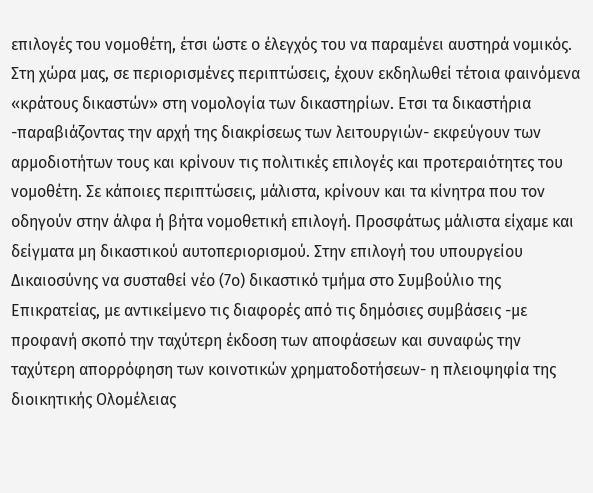επιλογές του νομοθέτη, έτσι ώστε ο έλεγχός του να παραμένει αυστηρά νομικός. Στη χώρα μας, σε περιορισμένες περιπτώσεις, έχουν εκδηλωθεί τέτοια φαινόμενα «κράτους δικαστών» στη νομολογία των δικαστηρίων. Ετσι τα δικαστήρια -παραβιάζοντας την αρχή της διακρίσεως των λειτουργιών- εκφεύγουν των αρμοδιοτήτων τους και κρίνουν τις πολιτικές επιλογές και προτεραιότητες του νομοθέτη. Σε κάποιες περιπτώσεις, μάλιστα, κρίνουν και τα κίνητρα που τον οδηγούν στην άλφα ή βήτα νομοθετική επιλογή. Προσφάτως μάλιστα είχαμε και δείγματα μη δικαστικού αυτοπεριορισμού. Στην επιλογή του υπουργείου Δικαιοσύνης να συσταθεί νέο (7ο) δικαστικό τμήμα στο Συμβούλιο της Επικρατείας, με αντικείμενο τις διαφορές από τις δημόσιες συμβάσεις -με προφανή σκοπό την ταχύτερη έκδοση των αποφάσεων και συναφώς την ταχύτερη απορρόφηση των κοινοτικών χρηματοδοτήσεων- η πλειοψηφία της διοικητικής Ολομέλειας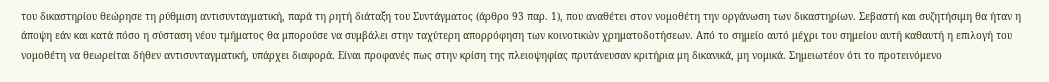του δικαστηρίου θεώρησε τη ρύθμιση αντισυνταγματική, παρά τη ρητή διάταξη του Συντάγματος (άρθρο 93 παρ. 1), που αναθέτει στον νομοθέτη την οργάνωση των δικαστηρίων. Σεβαστή και συζητήσιμη θα ήταν η άποψη εάν και κατά πόσο η σύσταση νέου τμήματος θα μπορούσε να συμβάλει στην ταχύτερη απορρόφηση των κοινοτικών χρηματοδοτήσεων. Από το σημείο αυτό μέχρι του σημείου αυτή καθαυτή η επιλογή του νομοθέτη να θεωρείται δήθεν αντισυνταγματική, υπάρχει διαφορά. Είναι προφανές πως στην κρίση της πλειοψηφίας πρυτάνευσαν κριτήρια μη δικανικά, μη νομικά. Σημειωτέον ότι το προτεινόμενο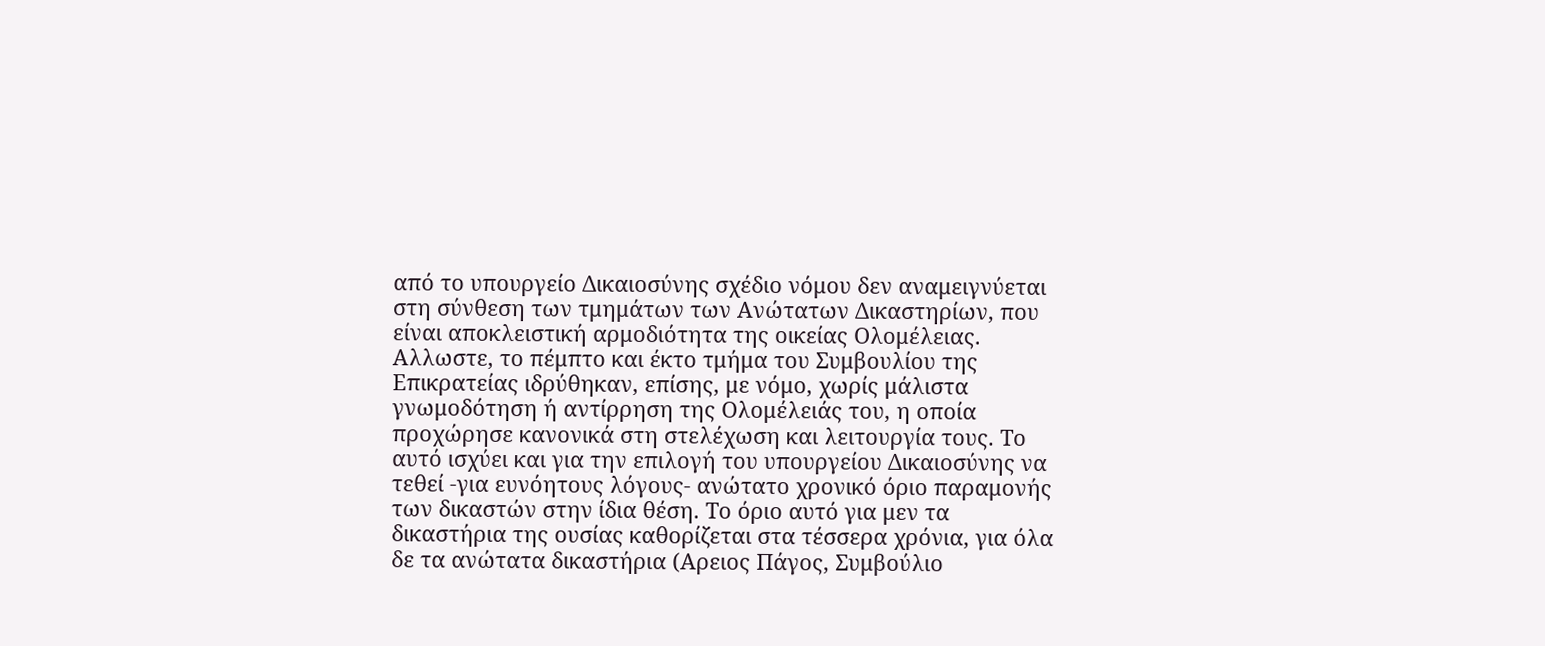από το υπουργείο Δικαιοσύνης σχέδιο νόμου δεν αναμειγνύεται στη σύνθεση των τμημάτων των Ανώτατων Δικαστηρίων, που είναι αποκλειστική αρμοδιότητα της οικείας Ολομέλειας. Αλλωστε, το πέμπτο και έκτο τμήμα του Συμβουλίου της Επικρατείας ιδρύθηκαν, επίσης, με νόμο, χωρίς μάλιστα γνωμοδότηση ή αντίρρηση της Ολομέλειάς του, η οποία προχώρησε κανονικά στη στελέχωση και λειτουργία τους. Το αυτό ισχύει και για την επιλογή του υπουργείου Δικαιοσύνης να τεθεί -για ευνόητους λόγους- ανώτατο χρονικό όριο παραμονής των δικαστών στην ίδια θέση. Το όριο αυτό για μεν τα δικαστήρια της ουσίας καθορίζεται στα τέσσερα χρόνια, για όλα δε τα ανώτατα δικαστήρια (Αρειος Πάγος, Συμβούλιο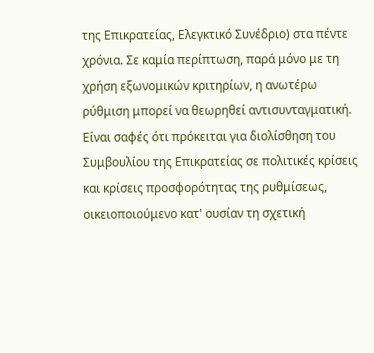της Επικρατείας, Ελεγκτικό Συνέδριο) στα πέντε χρόνια. Σε καμία περίπτωση, παρά μόνο με τη χρήση εξωνομικών κριτηρίων, η ανωτέρω ρύθμιση μπορεί να θεωρηθεί αντισυνταγματική. Είναι σαφές ότι πρόκειται για διολίσθηση του Συμβουλίου της Επικρατείας σε πολιτικές κρίσεις και κρίσεις προσφορότητας της ρυθμίσεως, οικειοποιούμενο κατ' ουσίαν τη σχετική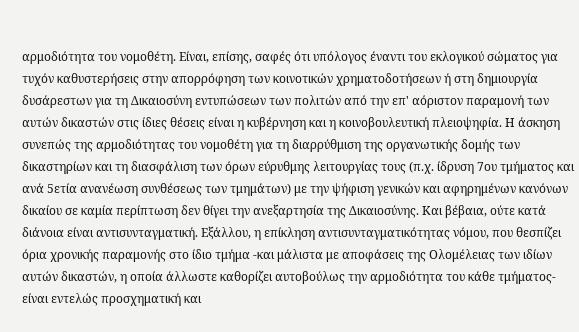αρμοδιότητα του νομοθέτη. Είναι, επίσης, σαφές ότι υπόλογος έναντι του εκλογικού σώματος για τυχόν καθυστερήσεις στην απορρόφηση των κοινοτικών χρηματοδοτήσεων ή στη δημιουργία δυσάρεστων για τη Δικαιοσύνη εντυπώσεων των πολιτών από την επ' αόριστον παραμονή των αυτών δικαστών στις ίδιες θέσεις είναι η κυβέρνηση και η κοινοβουλευτική πλειοψηφία. Η άσκηση συνεπώς της αρμοδιότητας του νομοθέτη για τη διαρρύθμιση της οργανωτικής δομής των δικαστηρίων και τη διασφάλιση των όρων εύρυθμης λειτουργίας τους (π.χ. ίδρυση 7ου τμήματος και ανά 5ετία ανανέωση συνθέσεως των τμημάτων) με την ψήφιση γενικών και αφηρημένων κανόνων δικαίου σε καμία περίπτωση δεν θίγει την ανεξαρτησία της Δικαιοσύνης. Και βέβαια, ούτε κατά διάνοια είναι αντισυνταγματική. Εξάλλου, η επίκληση αντισυνταγματικότητας νόμου, που θεσπίζει όρια χρονικής παραμονής στο ίδιο τμήμα -και μάλιστα με αποφάσεις της Ολομέλειας των ιδίων αυτών δικαστών, η οποία άλλωστε καθορίζει αυτοβούλως την αρμοδιότητα του κάθε τμήματος- είναι εντελώς προσχηματική και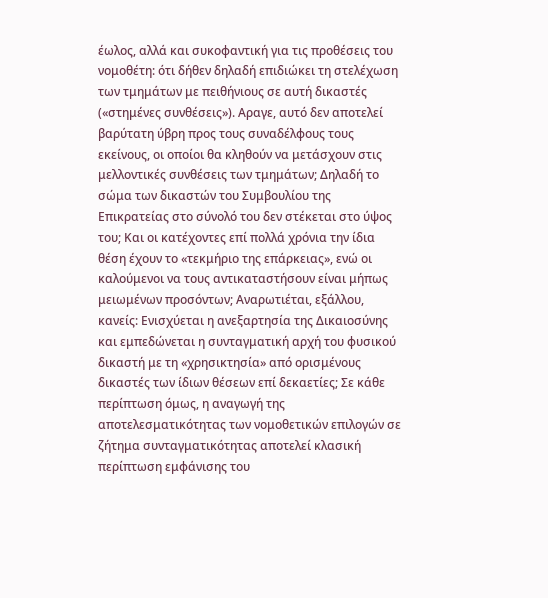έωλος, αλλά και συκοφαντική για τις προθέσεις του νομοθέτη: ότι δήθεν δηλαδή επιδιώκει τη στελέχωση των τμημάτων με πειθήνιους σε αυτή δικαστές («στημένες συνθέσεις»). Αραγε, αυτό δεν αποτελεί βαρύτατη ύβρη προς τους συναδέλφους τους εκείνους, οι οποίοι θα κληθούν να μετάσχουν στις μελλοντικές συνθέσεις των τμημάτων; Δηλαδή το σώμα των δικαστών του Συμβουλίου της Επικρατείας στο σύνολό του δεν στέκεται στο ύψος του; Και οι κατέχοντες επί πολλά χρόνια την ίδια θέση έχουν το «τεκμήριο της επάρκειας», ενώ οι καλούμενοι να τους αντικαταστήσουν είναι μήπως μειωμένων προσόντων; Αναρωτιέται, εξάλλου, κανείς: Ενισχύεται η ανεξαρτησία της Δικαιοσύνης και εμπεδώνεται η συνταγματική αρχή του φυσικού δικαστή με τη «χρησικτησία» από ορισμένους δικαστές των ίδιων θέσεων επί δεκαετίες; Σε κάθε περίπτωση όμως, η αναγωγή της αποτελεσματικότητας των νομοθετικών επιλογών σε ζήτημα συνταγματικότητας αποτελεί κλασική περίπτωση εμφάνισης του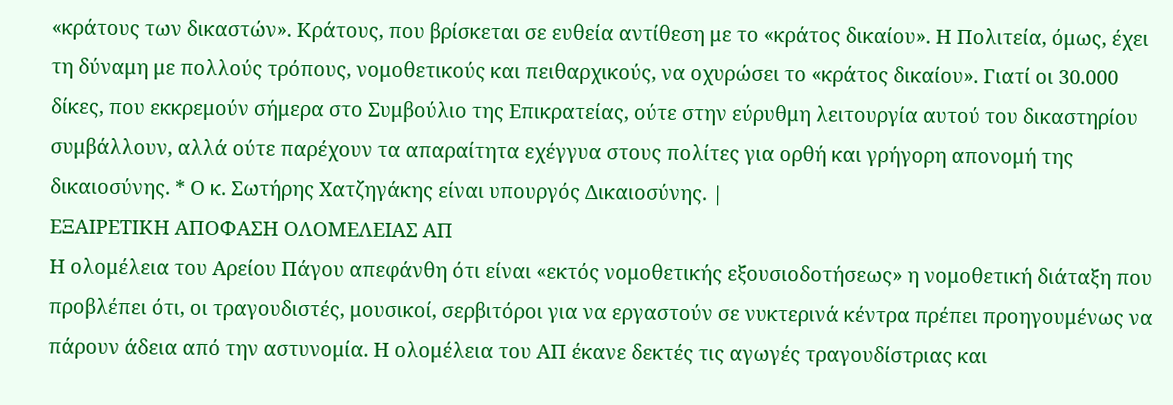«κράτους των δικαστών». Κράτους, που βρίσκεται σε ευθεία αντίθεση με το «κράτος δικαίου». Η Πολιτεία, όμως, έχει τη δύναμη με πολλούς τρόπους, νομοθετικούς και πειθαρχικούς, να οχυρώσει το «κράτος δικαίου». Γιατί οι 30.000 δίκες, που εκκρεμούν σήμερα στο Συμβούλιο της Επικρατείας, ούτε στην εύρυθμη λειτουργία αυτού του δικαστηρίου συμβάλλουν, αλλά ούτε παρέχουν τα απαραίτητα εχέγγυα στους πολίτες για ορθή και γρήγορη απονομή της δικαιοσύνης. * Ο κ. Σωτήρης Χατζηγάκης είναι υπουργός Δικαιοσύνης. |
ΕΞΑΙΡΕΤΙΚΗ ΑΠΟΦΑΣΗ ΟΛΟΜΕΛΕΙΑΣ ΑΠ
Η ολομέλεια του Αρείου Πάγου απεφάνθη ότι είναι «εκτός νομοθετικής εξουσιοδοτήσεως» η νομοθετική διάταξη που προβλέπει ότι, οι τραγουδιστές, μουσικοί, σερβιτόροι για να εργαστούν σε νυκτερινά κέντρα πρέπει προηγουμένως να πάρουν άδεια από την αστυνομία. Η ολομέλεια του ΑΠ έκανε δεκτές τις αγωγές τραγουδίστριας και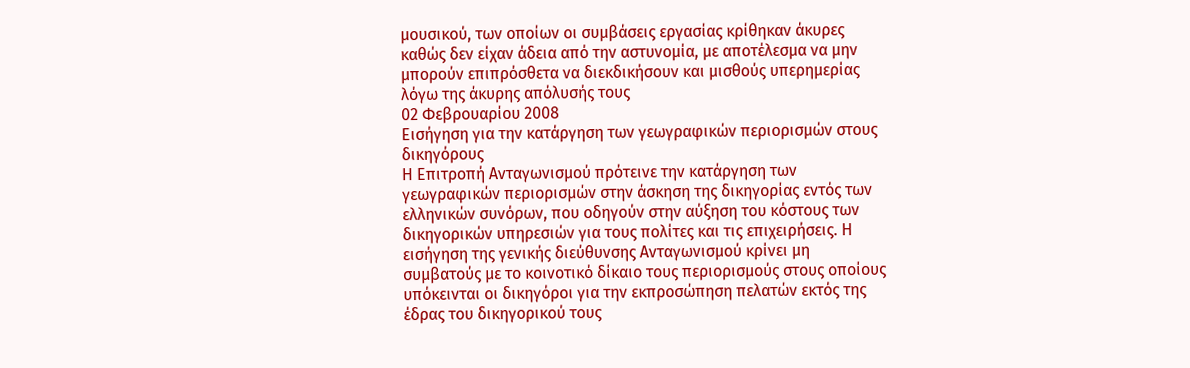μουσικού, των οποίων οι συμβάσεις εργασίας κρίθηκαν άκυρες καθώς δεν είχαν άδεια από την αστυνομία, με αποτέλεσμα να μην μπορούν επιπρόσθετα να διεκδικήσουν και μισθούς υπερημερίας λόγω της άκυρης απόλυσής τους
02 Φεβρουαρίου 2008
Εισήγηση για την κατάργηση των γεωγραφικών περιορισμών στους δικηγόρους
Η Επιτροπή Ανταγωνισμού πρότεινε την κατάργηση των γεωγραφικών περιορισμών στην άσκηση της δικηγορίας εντός των ελληνικών συνόρων, που οδηγούν στην αύξηση του κόστους των δικηγορικών υπηρεσιών για τους πολίτες και τις επιχειρήσεις. Η εισήγηση της γενικής διεύθυνσης Ανταγωνισμού κρίνει μη συμβατούς με το κοινοτικό δίκαιο τους περιορισμούς στους οποίους υπόκεινται οι δικηγόροι για την εκπροσώπηση πελατών εκτός της έδρας του δικηγορικού τους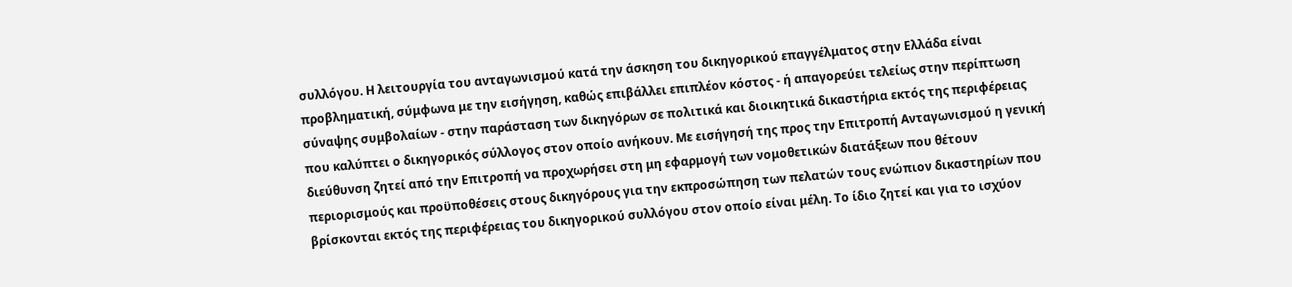συλλόγου. Η λειτουργία του ανταγωνισμού κατά την άσκηση του δικηγορικού επαγγέλματος στην Ελλάδα είναι προβληματική, σύμφωνα με την εισήγηση, καθώς επιβάλλει επιπλέον κόστος - ή απαγορεύει τελείως στην περίπτωση σύναψης συμβολαίων - στην παράσταση των δικηγόρων σε πολιτικά και διοικητικά δικαστήρια εκτός της περιφέρειας που καλύπτει ο δικηγορικός σύλλογος στον οποίο ανήκουν. Με εισήγησή της προς την Επιτροπή Ανταγωνισμού η γενική διεύθυνση ζητεί από την Επιτροπή να προχωρήσει στη μη εφαρμογή των νομοθετικών διατάξεων που θέτουν περιορισμούς και προϋποθέσεις στους δικηγόρους για την εκπροσώπηση των πελατών τους ενώπιον δικαστηρίων που βρίσκονται εκτός της περιφέρειας του δικηγορικού συλλόγου στον οποίο είναι μέλη. Το ίδιο ζητεί και για το ισχύον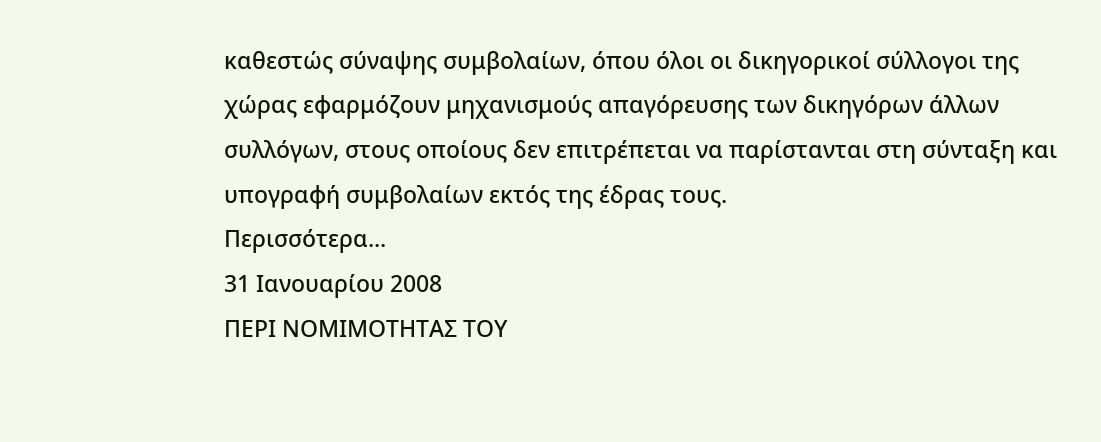καθεστώς σύναψης συμβολαίων, όπου όλοι οι δικηγορικοί σύλλογοι της χώρας εφαρμόζουν μηχανισμούς απαγόρευσης των δικηγόρων άλλων συλλόγων, στους οποίους δεν επιτρέπεται να παρίστανται στη σύνταξη και υπογραφή συμβολαίων εκτός της έδρας τους.
Περισσότερα...
31 Ιανουαρίου 2008
ΠΕΡΙ ΝΟΜΙΜΟΤΗΤΑΣ ΤΟΥ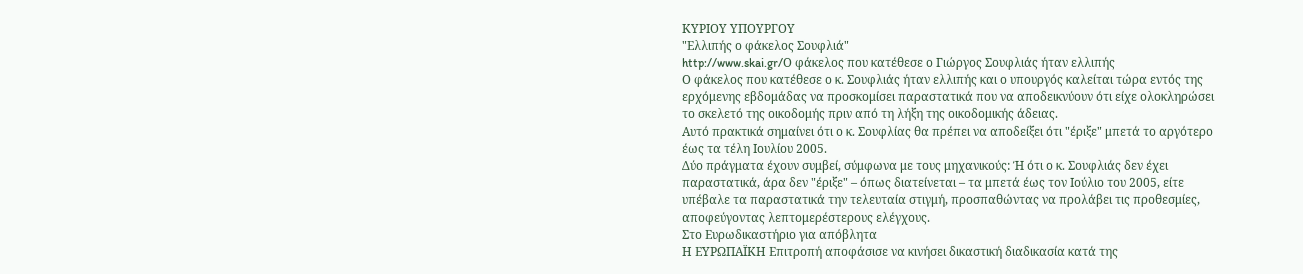ΚΥΡΙΟΥ ΥΠΟΥΡΓΟΥ
"Ελλιπής ο φάκελος Σουφλιά"
http://www.skai.gr/Ο φάκελος που κατέθεσε ο Γιώργος Σουφλιάς ήταν ελλιπής
Ο φάκελος που κατέθεσε ο κ. Σουφλιάς ήταν ελλιπής και ο υπουργός καλείται τώρα εντός της ερχόμενης εβδομάδας να προσκομίσει παραστατικά που να αποδεικνύουν ότι είχε ολοκληρώσει το σκελετό της οικοδομής πριν από τη λήξη της οικοδομικής άδειας.
Αυτό πρακτικά σημαίνει ότι ο κ. Σουφλίας θα πρέπει να αποδείξει ότι "έριξε" μπετά το αργότερο έως τα τέλη Ιουλίου 2005.
Δύο πράγματα έχουν συμβεί, σύμφωνα με τους μηχανικούς: Ή ότι ο κ. Σουφλιάς δεν έχει παραστατικά, άρα δεν "έριξε" – όπως διατείνεται – τα μπετά έως τον Ιούλιο του 2005, είτε υπέβαλε τα παραστατικά την τελευταία στιγμή, προσπαθώντας να προλάβει τις προθεσμίες, αποφεύγοντας λεπτομερέστερους ελέγχους.
Στο Ευρωδικαστήριο για απόβλητα
Η ΕΥΡΩΠΑΪΚΗ Επιτροπή αποφάσισε να κινήσει δικαστική διαδικασία κατά της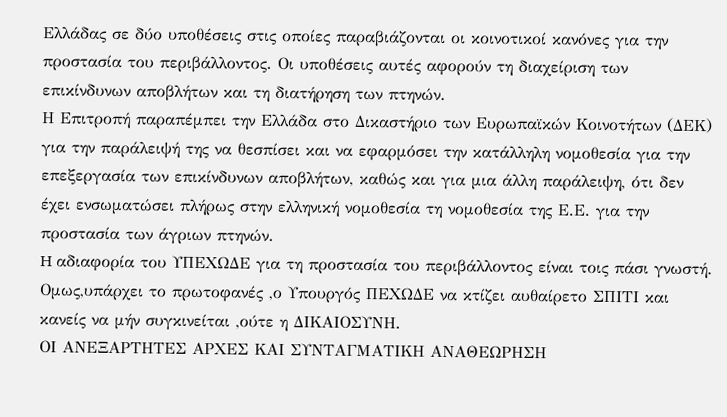Ελλάδας σε δύο υποθέσεις στις οποίες παραβιάζονται οι κοινοτικοί κανόνες για την προστασία του περιβάλλοντος. Οι υποθέσεις αυτές αφορούν τη διαχείριση των επικίνδυνων αποβλήτων και τη διατήρηση των πτηνών.
Η Επιτροπή παραπέμπει την Ελλάδα στο Δικαστήριο των Ευρωπαϊκών Κοινοτήτων (ΔΕΚ) για την παράλειψή της να θεσπίσει και να εφαρμόσει την κατάλληλη νομοθεσία για την επεξεργασία των επικίνδυνων αποβλήτων, καθώς και για μια άλλη παράλειψη, ότι δεν έχει ενσωματώσει πλήρως στην ελληνική νομοθεσία τη νομοθεσία της Ε.Ε. για την προστασία των άγριων πτηνών.
H αδιαφορία του ΥΠΕΧΩΔΕ για τη προστασία του περιβάλλοντος είναι τοις πάσι γνωστή. Ομως,υπάρχει το πρωτοφανές ,ο Υπουργός ΠΕΧΩΔΕ να κτίζει αυθαίρετο ΣΠΙΤΙ και κανείς να μήν συγκινείται ,ούτε η ΔΙΚΑΙΟΣΥΝΗ.
ΟΙ ΑΝΕΞΑΡΤΗΤΕΣ ΑΡΧΕΣ ΚΑΙ ΣΥΝΤΑΓΜΑΤΙΚΗ ΑΝΑΘΕΩΡΗΣΗ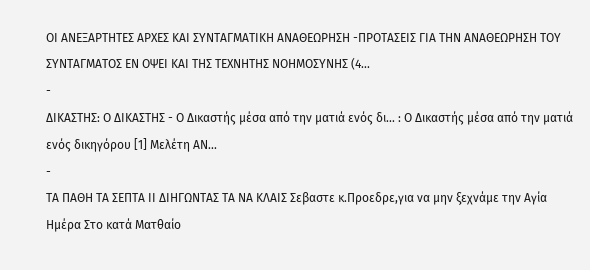ΟΙ ΑΝΕΞΑΡΤΗΤΕΣ ΑΡΧΕΣ ΚΑΙ ΣΥΝΤΑΓΜΑΤΙΚΗ ΑΝΑΘΕΩΡΗΣΗ -ΠΡΟΤΑΣΕΙΣ ΓΙΑ ΤΗΝ ΑΝΑΘΕΩΡΗΣΗ ΤΟΥ ΣΥΝΤΑΓΜΑΤΟΣ ΕΝ ΟΨΕΙ ΚΑΙ ΤΗΣ ΤΕΧΝΗΤΗΣ ΝΟΗΜΟΣΥΝΗΣ (4...
-
ΔΙΚΑΣΤΗΣ: Ο ΔΙΚΑΣΤΗΣ - Ο Δικαστής μέσα από την ματιά ενός δι... : Ο Δικαστής μέσα από την ματιά ενός δικηγόρου [1] Μελέτη ΑΝ...
-
ΤΑ ΠΑΘΗ ΤΑ ΣΕΠΤΑ ΙΙ ΔΙΗΓΩΝΤΑΣ ΤΑ ΝΑ ΚΛΑΙΣ Σεβαστε κ.Προεδρε,για να μην ξεχνάμε την Αγία Ημέρα Στο κατά Ματθαίο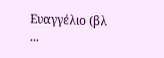Ευαγγέλιο (βλ ...